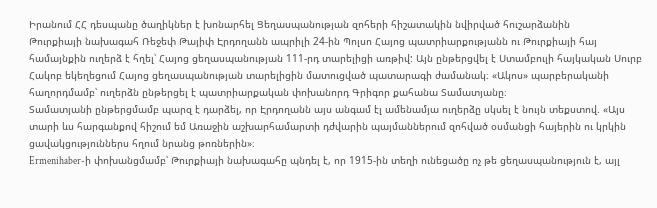Իրանում ՀՀ դեսպանը ծաղիկներ է խոնարհել Ցեղասպանության զոհերի հիշատակին նվիրված հուշարձանին
Թուրքիայի նախագահ Ռեջեփ Թայիփ Էրդողանն ապրիլի 24-ին Պոլսո Հայոց պատրիարքությանն ու Թուրքիայի հայ համայնքին ուղերձ է հղել՝ Հայոց ցեղասպանության 111-րդ տարելիցի առթիվ: Այն ընթերցվել է Ստամբուլի հայկական Սուրբ Հակոբ եկեղեցում Հայոց ցեղասպանության տարելիցին մատուցված պատարագի ժամանակ։ «Ակոս» պարբերականի հաղորդմամբ՝ ուղերձն ընթերցել է պատրիարքական փոխանորդ Գրիգոր քահանա Տամատյանը։
Տամատյանի ընթերցմամբ պարզ է դարձել, որ Էրդողանն այս անգամ էլ ամենամյա ուղերձը սկսել է նույն տեքստով. «Այս տարի ևս հարգանքով հիշում եմ Առաջին աշխարհամարտի դժվարին պայմաններում զոհված օսմանցի հայերին ու կրկին ցավակցություններս հղում նրանց թոռներին»։
Ermenihaber-ի փոխանցմամբ՝ Թուրքիայի նախագահը պնդել է, որ 1915-ին տեղի ունեցածը ոչ թե ցեղասպանություն է, այլ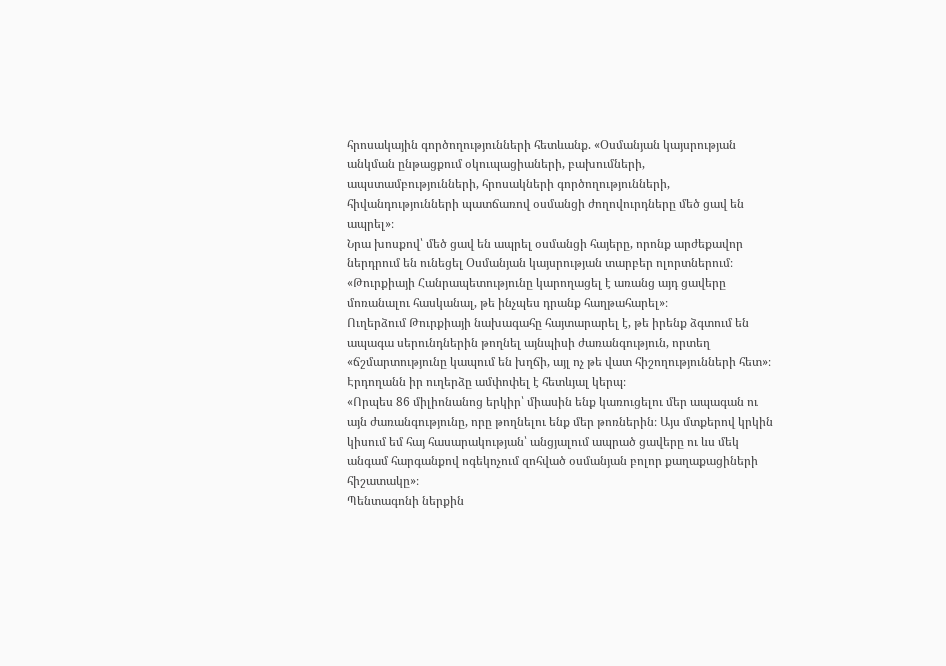հրոսակային գործողությունների հետևանք. «Օսմանյան կայսրության անկման ընթացքում օկուպացիաների, բախումների, ապստամբությունների, հրոսակների գործողությունների, հիվանդությունների պատճառով օսմանցի ժողովուրդները մեծ ցավ են ապրել»։
Նրա խոսքով՝ մեծ ցավ են ապրել օսմանցի հայերը, որոնք արժեքավոր ներդրում են ունեցել Օսմանյան կայսրության տարբեր ոլորտներում։
«Թուրքիայի Հանրապետությունը կարողացել է առանց այդ ցավերը մոռանալու հասկանալ, թե ինչպես դրանք հաղթահարել»։
Ուղերձում Թուրքիայի նախագահը հայտարարել է, թե իրենք ձգտում են ապագա սերունդներին թողնել այնպիսի ժառանգություն, որտեղ «ճշմարտությունը կապում են խղճի, այլ ոչ թե վատ հիշողությունների հետ»։
Էրդողանն իր ուղերձը ամփոփել է հետևյալ կերպ։
«Որպես 86 միլիոնանոց երկիր՝ միասին ենք կառուցելու մեր ապագան ու այն ժառանգությունը, որը թողնելու ենք մեր թոռներին։ Այս մտքերով կրկին կիսում եմ հայ հասարակության՝ անցյալում ապրած ցավերը ու ևս մեկ անգամ հարգանքով ոգեկոչում զոհված օսմանյան բոլոր քաղաքացիների հիշատակը»։
Պենտագոնի ներքին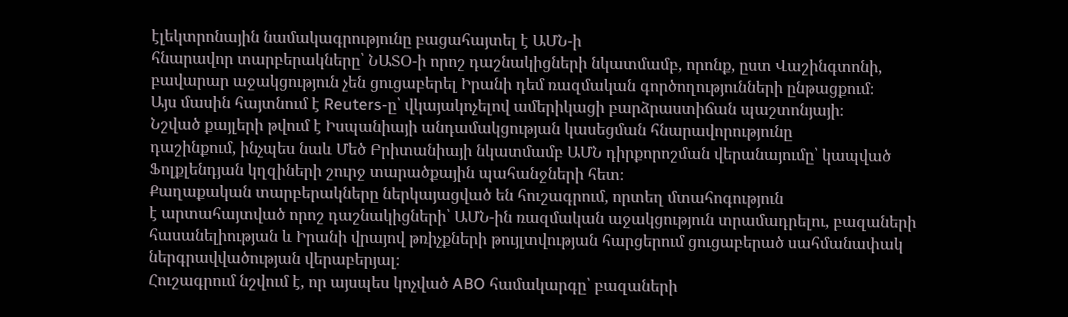էլեկտրոնային նամակագրությունը բացահայտել է ԱՄՆ-ի
հնարավոր տարբերակները՝ ՆԱՏՕ-ի որոշ դաշնակիցների նկատմամբ, որոնք, ըստ Վաշինգտոնի,
բավարար աջակցություն չեն ցուցաբերել Իրանի դեմ ռազմական գործողությունների ընթացքում։
Այս մասին հայտնում է Reuters-ը՝ վկայակոչելով ամերիկացի բարձրաստիճան պաշտոնյայի։
Նշված քայլերի թվում է Իսպանիայի անդամակցության կասեցման հնարավորությունը
դաշինքում, ինչպես նաև Մեծ Բրիտանիայի նկատմամբ ԱՄՆ դիրքորոշման վերանայումը՝ կապված
Ֆոլքլենդյան կղզիների շուրջ տարածքային պահանջների հետ։
Քաղաքական տարբերակները ներկայացված են հուշագրում, որտեղ մտահոգություն
է արտահայտված որոշ դաշնակիցների՝ ԱՄՆ-ին ռազմական աջակցություն տրամադրելու, բազաների
հասանելիության և Իրանի վրայով թռիչքների թույլտվության հարցերում ցուցաբերած սահմանափակ
ներգրավվածության վերաբերյալ։
Հուշագրում նշվում է, որ այսպես կոչված ABO համակարգը՝ բազաների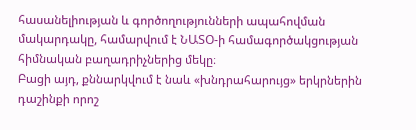հասանելիության և գործողությունների ապահովման մակարդակը, համարվում է ՆԱՏՕ-ի համագործակցության
հիմնական բաղադրիչներից մեկը։
Բացի այդ, քննարկվում է նաև «խնդրահարույց» երկրներին դաշինքի որոշ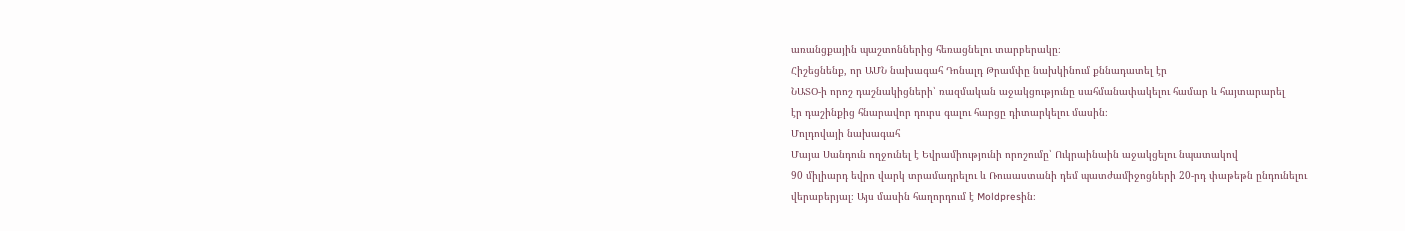առանցքային պաշտոններից հեռացնելու տարբերակը։
Հիշեցնենք, որ ԱՄՆ նախագահ Դոնալդ Թրամփը նախկինում քննադատել էր
ՆԱՏՕ-ի որոշ դաշնակիցների՝ ռազմական աջակցությունը սահմանափակելու համար և հայտարարել
էր դաշինքից հնարավոր դուրս գալու հարցը դիտարկելու մասին։
Մոլդովայի նախագահ
Մայա Սանդուն ողջունել է Եվրամիությունի որոշումը՝ Ուկրաինաին աջակցելու նպատակով
90 միլիարդ եվրո վարկ տրամադրելու և Ռուսաստանի դեմ պատժամիջոցների 20-րդ փաթեթն ընդունելու
վերաբերյալ։ Այս մասին հաղորդում է Moldpresին։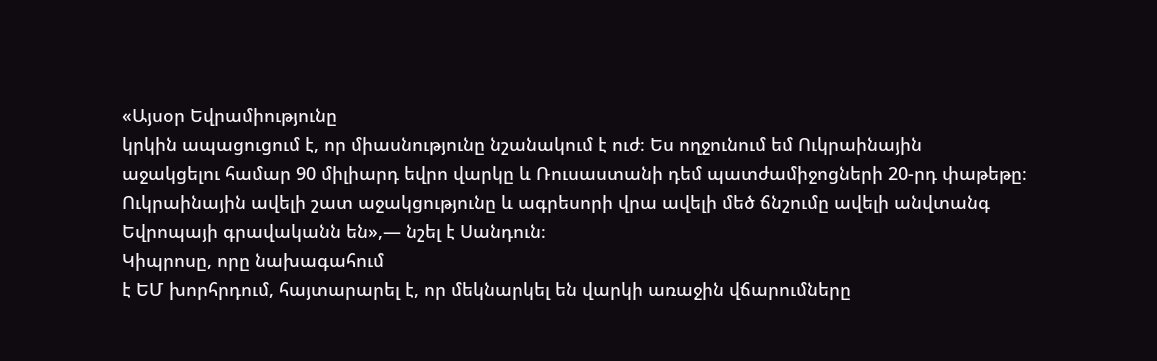«Այսօր Եվրամիությունը
կրկին ապացուցում է, որ միասնությունը նշանակում է ուժ։ Ես ողջունում եմ Ուկրաինային
աջակցելու համար 90 միլիարդ եվրո վարկը և Ռուսաստանի դեմ պատժամիջոցների 20-րդ փաթեթը։
Ուկրաինային ավելի շատ աջակցությունը և ագրեսորի վրա ավելի մեծ ճնշումը ավելի անվտանգ
Եվրոպայի գրավականն են»,— նշել է Սանդուն։
Կիպրոսը, որը նախագահում
է ԵՄ խորհրդում, հայտարարել է, որ մեկնարկել են վարկի առաջին վճարումները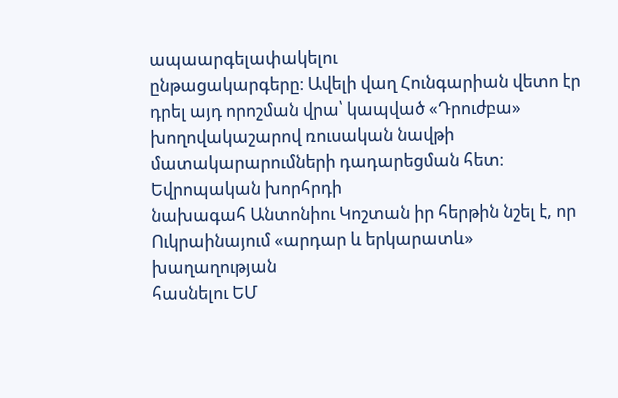ապաարգելափակելու
ընթացակարգերը։ Ավելի վաղ Հունգարիան վետո էր դրել այդ որոշման վրա՝ կապված «Դրուժբա»
խողովակաշարով ռուսական նավթի մատակարարումների դադարեցման հետ։
Եվրոպական խորհրդի
նախագահ Անտոնիու Կոշտան իր հերթին նշել է, որ Ուկրաինայում «արդար և երկարատև» խաղաղության
հասնելու ԵՄ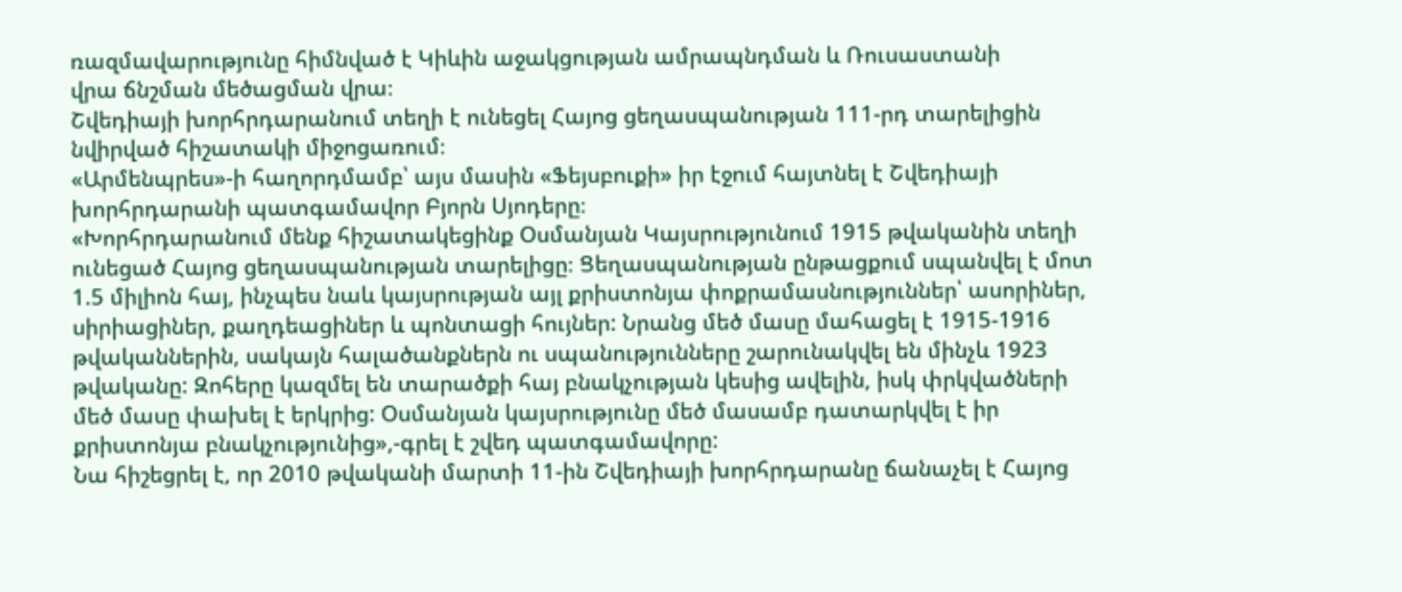ռազմավարությունը հիմնված է Կիևին աջակցության ամրապնդման և Ռուսաստանի
վրա ճնշման մեծացման վրա։
Շվեդիայի խորհրդարանում տեղի է ունեցել Հայոց ցեղասպանության 111-րդ տարելիցին նվիրված հիշատակի միջոցառում։
«Արմենպրես»-ի հաղորդմամբ՝ այս մասին «Ֆեյսբուքի» իր էջում հայտնել է Շվեդիայի խորհրդարանի պատգամավոր Բյորն Սյոդերը։
«Խորհրդարանում մենք հիշատակեցինք Օսմանյան Կայսրությունում 1915 թվականին տեղի ունեցած Հայոց ցեղասպանության տարելիցը։ Ցեղասպանության ընթացքում սպանվել է մոտ 1.5 միլիոն հայ, ինչպես նաև կայսրության այլ քրիստոնյա փոքրամասնություններ՝ ասորիներ, սիրիացիներ, քաղդեացիներ և պոնտացի հույներ: Նրանց մեծ մասը մահացել է 1915-1916 թվականներին, սակայն հալածանքներն ու սպանությունները շարունակվել են մինչև 1923 թվականը: Զոհերը կազմել են տարածքի հայ բնակչության կեսից ավելին, իսկ փրկվածների մեծ մասը փախել է երկրից: Օսմանյան կայսրությունը մեծ մասամբ դատարկվել է իր քրիստոնյա բնակչությունից»,-գրել է շվեդ պատգամավորը:
Նա հիշեցրել է, որ 2010 թվականի մարտի 11-ին Շվեդիայի խորհրդարանը ճանաչել է Հայոց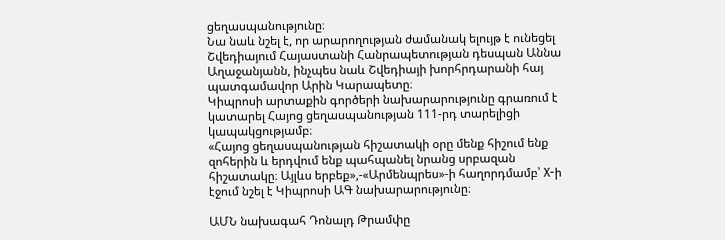ցեղասպանությունը։
Նա նաև նշել է, որ արարողության ժամանակ ելույթ է ունեցել Շվեդիայում Հայաստանի Հանրապետության դեսպան Աննա Աղաջանյանն, ինչպես նաև Շվեդիայի խորհրդարանի հայ պատգամավոր Արին Կարապետը։
Կիպրոսի արտաքին գործերի նախարարությունը գրառում է կատարել Հայոց ցեղասպանության 111-րդ տարելիցի կապակցությամբ։
«Հայոց ցեղասպանության հիշատակի օրը մենք հիշում ենք զոհերին և երդվում ենք պահպանել նրանց սրբազան հիշատակը։ Այլևս երբեք»,-«Արմենպրես»-ի հաղորդմամբ՝ X-ի էջում նշել է Կիպրոսի ԱԳ նախարարությունը։

ԱՄՆ նախագահ Դոնալդ Թրամփը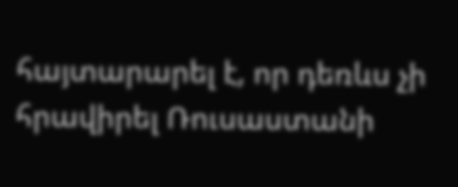հայտարարել է, որ դեռևս չի հրավիրել Ռուսաստանի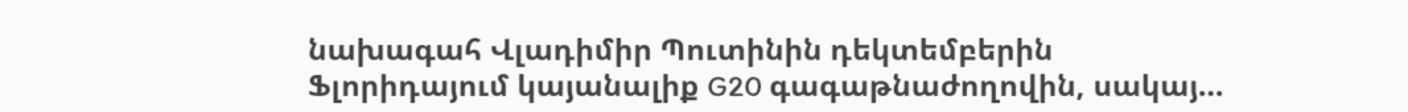նախագահ Վլադիմիր Պուտինին դեկտեմբերին Ֆլորիդայում կայանալիք G20 գագաթնաժողովին, սակայ…